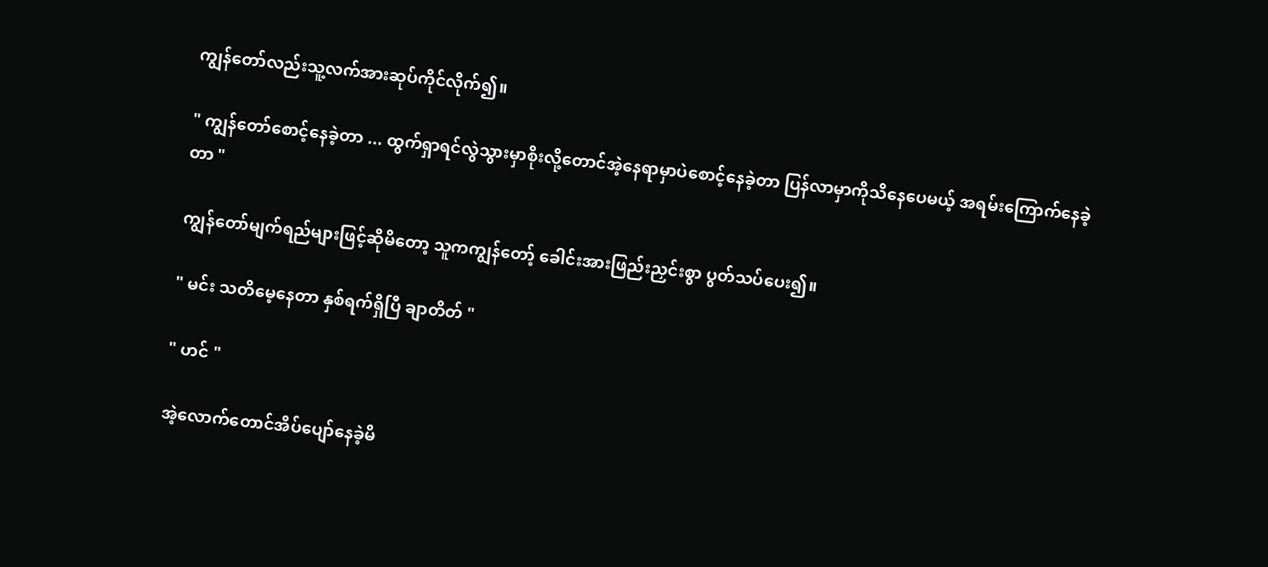ကျွန်တော်လည်းသူ့လက်အားဆုပ်ကိုင်လိုက်၍။

" ကျွန်တော်စောင့်နေခဲ့တာ ... ထွက်ရှာရင်လွဲသွားမှာစိုးလို့တောင်အဲ့နေရာမှာပဲစောင့်နေခဲ့တာ ပြန်လာမှာကိုသိနေပေမယ့် အရမ်းကြောက်နေခဲ့တာ "

ကျွန်တော်မျက်ရည်များဖြင့်ဆိုမိတော့ သူကကျွန်တော့် ခေါင်းအားဖြည်းညှင်းစွာ ပွတ်သပ်ပေး၍။

" မင်း သတိမေ့နေတာ နှစ်ရက်ရှိပြီ ချာတိတ် "

" ဟင် "

အဲ့လောက်တောင်အိပ်ပျော်နေခဲ့မိ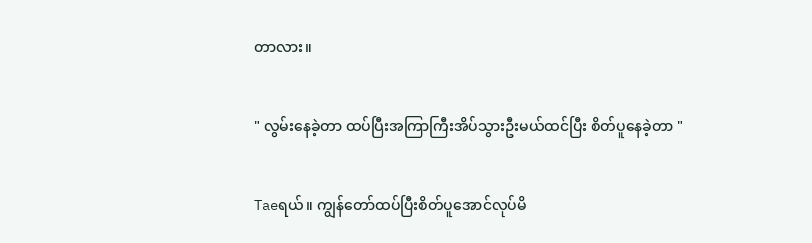တာလား။

" လွမ်းနေခဲ့တာ ထပ်ပြီးအကြာကြီးအိပ်သွားဦးမယ်ထင်ပြီး စိတ်ပူနေခဲ့တာ "

Taeရယ်။ ကျွန်တော်ထပ်ပြီးစိတ်ပူအောင်လုပ်မိ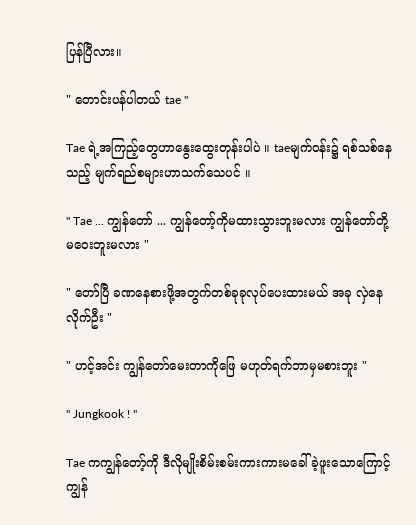ပြန်ပြီလား။

" တောင်းပန်ပါတယ် tae "

Tae ရဲ့အကြည့်တွေဟာနွေးထွေးတုန်းပါပဲ ။ taeမျက်ဝန်း၌ ရစ်သစ်နေသည့် မျက်ရည်စများဟာ‌သက်သေပင် ။

" Tae ... ကျွန်တော် ... ကျွန်တော့်ကိုမထားသွားဘူးမလား ကျွန်တော်တို့ မဝေးဘူးမလား "

" တော်ပြီ ခဏနေစားဖို့အတွက်တစ်ခုခုလုပ်ပေးထားမယ် အခု လှဲနေလိုက်ဦး "

" ဟင့်အင်း ကျွန်တော်မေးတာကိုဖြေ မဟုတ်ရက်ဘာမှမစားဘူး "

" Jungkook ! "

Tae ကကျွန်တော့်ကို ဒီလိုမျိုးစိမ်းစမ်းကားကားမခေါ်ခဲ့ဖူးသောကြောင့် ကျွန်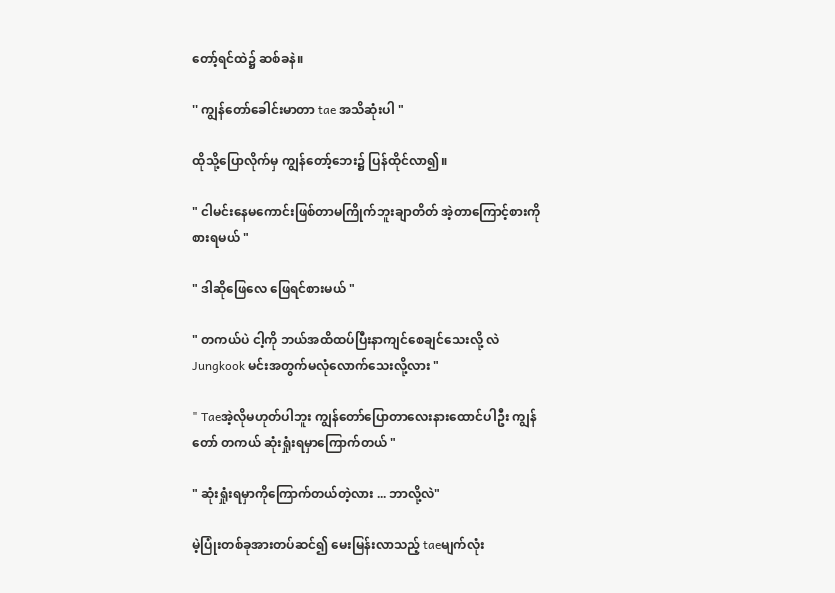တော့်ရင်ထဲ၌ ဆစ်ခနဲ။

'' ကျွန်တော်ခေါင်းမာတာ tae အသိဆုံးပါ "

ထိုသို့ပြောလိုက်မှ ကျွန်တော့်ဘေး၌ ပြန်ထိုင်လာ၍။

" ငါမင်းနေမကောင်းဖြစ်တာမကြိုက်ဘူးချာတိတ် အဲ့တာကြောင့်စားကိုစားရမယ် "

" ဒါဆိုဖြေလေ ဖြေရင်စားမယ် "

" တကယ်ပဲ ငါ့ကို ဘယ်အထိထပ်ပြီးနာကျင်စေချင်သေးလို့ လဲ Jungkook မင်းအတွက်မလုံလောက်သေးလို့လား "

" Taeအဲ့လိုမဟုတ်ပါဘူး ကျွန်တော်ပြောတာလေးနားထောင်ပါဦး ကျွန်တော် တကယ် ဆုံးရှုံးရမှာကြောက်တယ် "

" ဆုံးရှုံးရမှာကိုကြောက်တယ်တဲ့လား ... ဘာလို့လဲ"

မဲ့ပြုံးတစ်ခုအားတပ်ဆင်၍ မေးမြန်းလာသည့် taeမျက်လုံး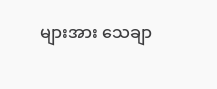များအား သေချာ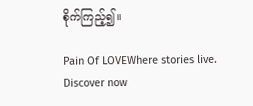စိုက်ကြည့်၍။

Pain Of LOVEWhere stories live. Discover now